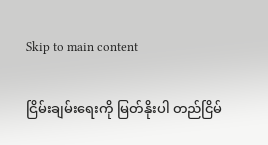Skip to main content

ငြိမ်းချမ်းရေးကို မြတ်နိုးပါ တည်ငြိမ်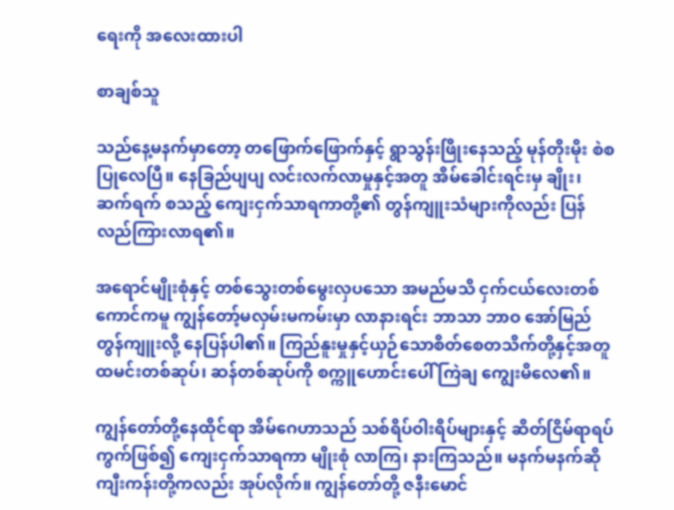ရေးကို အလေးထားပါ

စာချစ်သူ

သည်နေ့မနက်မှာတော့ တဖြောက်ဖြောက်နှင့် ရွာသွန်းဖြိုးနေသည့် မုန်တိုးမိုး စဲစပြုလေပြီ။ နေခြည်ပျပျ လင်းလက်လာမှုနှင့်အတူ အိမ်ခေါင်းရင်းမှ ချိုး၊ ဆက်ရက် စသည့် ကျေးငှက်သာရကာတို့၏ တွန်ကျူးသံများကိုလည်း ပြန်လည်ကြားလာရ၏။

အရောင်မျိုးစုံနှင့် တစ်သွေးတစ်မွေးလှပသော အမည်မသိ ငှက်ငယ်လေးတစ်ကောင်ကမူ ကျွန်တော့်မလှမ်းမကမ်းမှာ လာနားရင်း ဘာသာ ဘာဝ အော်မြည်တွန်ကျူးလို့ နေပြန်ပါ၏။ ကြည်နူးမှုနှင့်ယှဉ်သောစိတ်စေတသိက်တို့နှင့်အတူ ထမင်းတစ်ဆုပ်၊ ဆန်တစ်ဆုပ်ကို စက္ကူဟောင်းပေါ် ကြဲချ ကျွေးမိလေ၏။

ကျွန်တော်တို့နေထိုင်ရာ အိမ်ဂေဟာသည် သစ်ရိပ်ဝါးရိပ်များနှင့် ဆိတ်ငြိမ်ရာရပ်ကွက်ဖြစ်၍ ကျေးငှက်သာရကာ မျိုးစုံ လာကြ၊ နားကြသည်။ မနက်မနက်ဆို ကျီးကန်းတို့ကလည်း အုပ်လိုက်။ ကျွန်တော်တို့ ဇနီးမောင်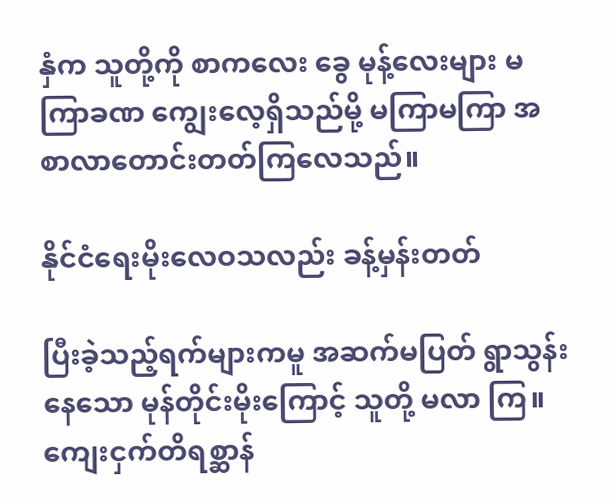နှံက သူတို့ကို စာကလေး ခွေ မုန့်လေးများ မကြာခဏ ကျွေးလေ့ရှိသည်မို့ မကြာမကြာ အစာလာတောင်းတတ်ကြလေသည်။

နိုင်ငံရေးမိုးလေဝသလည်း ခန့်မှန်းတတ်

ပြီးခဲ့သည့်ရက်များကမူ အဆက်မပြတ် ရွာသွန်းနေသော မုန်တိုင်းမိုးကြောင့် သူတို့ မလာ ကြ။ ကျေးငှက်တိရစ္ဆာန်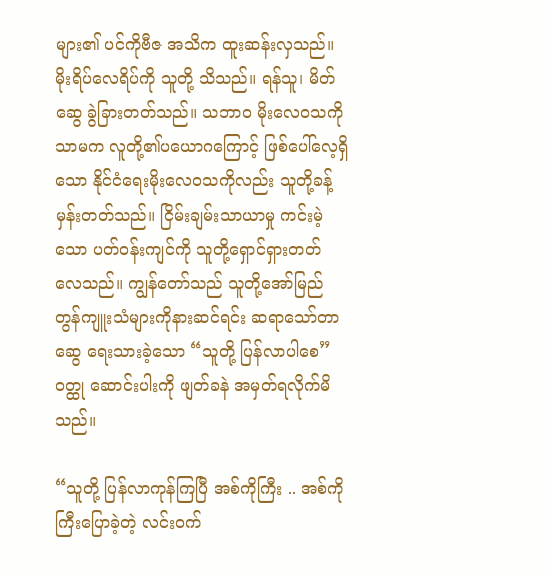များ၏ ပင်ကိုဗီဇ အသိက ထူးဆန်းလှသည်။ မိုးရိပ်လေရိပ်ကို သူတို့ သိသည်။ ရန်သူ၊ မိတ်ဆွေ ခွဲခြားတတ်သည်။ သဘာဝ မိုးလေဝသကိုသာမက လူတို့၏ပယောဂကြောင့် ဖြစ်ပေါ်လေ့ရှိသော နိုင်ငံရေးမိုးလေဝသကိုလည်း သူတို့ခန့်မှန်းတတ်သည်။ ငြိမ်းချမ်းသာယာမှု ကင်းမဲ့သော ပတ်ဝန်းကျင်ကို သူတို့ရှောင်ရှားတတ် လေသည်။ ကျွန်တော်သည် သူတို့အော်မြည် တွန်ကျူးသံများကိုနားဆင်ရင်း ဆရာသော်တာ ဆွေ ရေးသားခဲ့သော “သူတို့ ပြန်လာပါစေ” ဝတ္ထု ဆောင်းပါးကို ဖျတ်ခနဲ အမှတ်ရလိုက်မိသည်။

“သူတို့ ပြန်လာကုန်ကြပြီ အစ်ကိုကြီး .. အစ်ကိုကြီးပြောခဲ့တဲ့ လင်းဝက်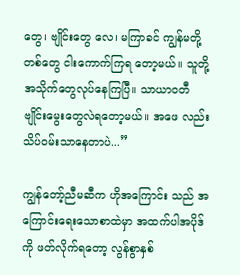တွေ၊ ဗျိုင်းတွေ လေ၊ မကြာခင် ကျွန်မတို့တစ်တွေ ငါးကောက်ကြရ တော့မယ်။ သူတို့ အသိုက်တွေလုပ်နေကြပြီ။ သာယာဝတီ ဗျိုင်းမွေးတွေလဲရတော့မယ်။ အဖေ လည်း သိပ်ဝမ်းသာနေတာပဲ...”

ကျွန်တော့်ညီမဆီက ဟိုအကြောင်း သည် အကြောင်းရေးသောစာထဲမှာ အထက်ပါအပိုဒ်ကို ဖတ်လိုက်ရတော့ လွန်စွာနှစ်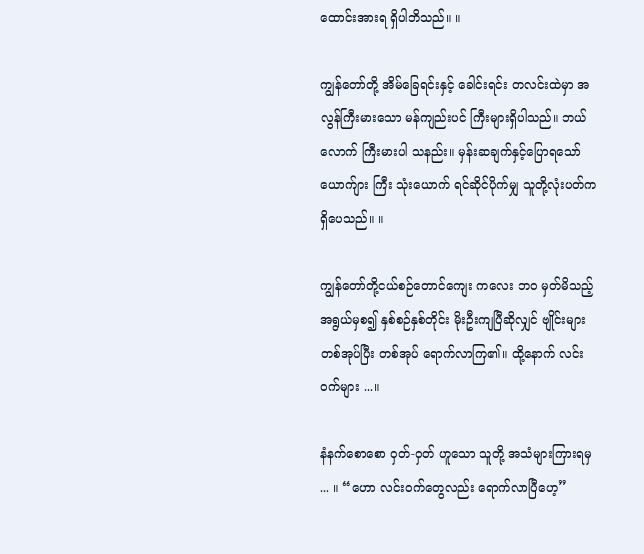ထောင်းအားရ ရှိပါဘိသည်။ ။

ကျွန်တော်တို့ အိမ်ခြေရင်းနှင့် ခေါင်းရင်း တလင်းထဲမှာ အလွန်ကြီးမားသော မန်ကျည်းပင် ကြီးများရှိပါသည်။ ဘယ်လောက် ကြီးမားပါ သနည်း။ မှန်းဆချက်နှင့်ပြောရသော် ယောက်ျား ကြီး သုံးယောက် ရင်ဆိုင်ပိုက်မျှ သူတို့လုံးပတ်က ရှိပေသည်။ ။

ကျွန်တော်တို့ငယ်စဉ်တောင်ကျေး ကလေး ဘဝ မှတ်မိသည့်အရွယ်မှစ၍ နှစ်စဉ်နှစ်တိုင်း မိုးဦးကျပြီဆိုလျှင် ဗျိုင်းများတစ်အုပ်ပြီး တစ်အုပ် ရောက်လာကြ၏။ ထို့နောက် လင်းဝက်များ ...။

နံနက်စောစော ဝှတ်-ဝှတ် ဟူသော သူတို့ အသံများကြားရမှ ... ။ “ဟော လင်းဝက်တွေလည်း ရောက်လာပြီဟေ့”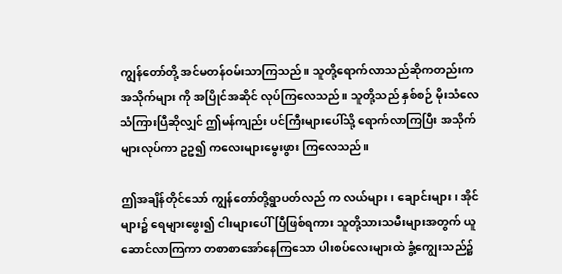ကျွန်တော်တို့ အင်မတန်ဝမ်းသာကြသည်။ သူတို့ရောက်လာသည်ဆိုကတည်းက အသိုက်များ ကို အပြိုင်အဆိုင် လုပ်ကြလေသည်။ သူတို့သည် နှစ်စဉ် မိုးသံလေသံကြားပြီဆိုလျှင် ဤမန်ကျည်း ပင်ကြီးများပေါ်သို့ ရောက်လာကြပြီး အသိုက်များလုပ်ကာ ဥဥ၍ ကလေးများမွေးဖွား ကြလေသည်။

ဤအချိန်တိုင်သော် ကျွန်တော်တို့ရွာပတ်လည် က လယ်များ၊ ချောင်းများ၊ အိုင်များ၌ ရေများဖွေး၍ ငါးများပေါ်ပြီဖြစ်ရကား သူတို့သားသမီးများအတွက် ယူဆောင်လာကြကာ တစာစာအော်နေကြသော ပါးစပ်လေးများထဲ ခွံ့ကျွေးသည်၌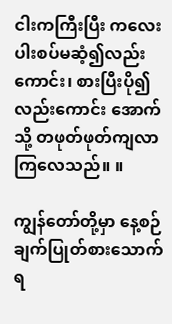ငါးကကြီးပြီး ကလေးပါးစပ်မဆံ့၍လည်းကောင်း၊ စားပြီးပို၍ လည်းကောင်း အောက်သို့ တဖုတ်ဖုတ်ကျလာကြလေသည်။ ။

ကျွန်တော်တို့မှာ နေ့စဉ်ချက်ပြုတ်စားသောက် ရ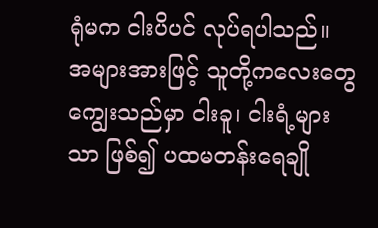ရုံမက ငါးပိပင် လုပ်ရပါသည်။ အများအားဖြင့် သူတို့ကလေးတွေကျွေးသည်မှာ ငါးခူ၊ ငါးရံ့များသာ ဖြစ်၍ ပထမတန်းရေချို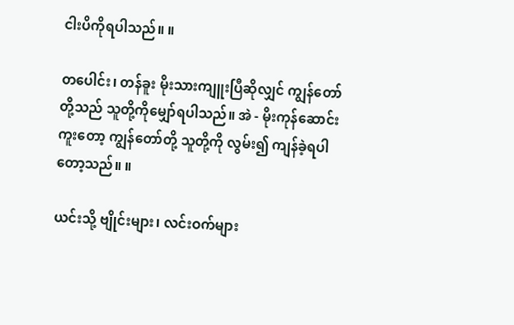ငါးပိကိုရပါသည်။ ။

တပေါင်း၊ တန်ခူး မိုးသားကျူးပြီဆိုလျှင် ကျွန်တော်တို့သည် သူတို့ကိုမျှော်ရပါသည်။ အဲ - မိုးကုန်ဆောင်းကူးတော့ ကျွန်တော်တို့ သူတို့ကို လွမ်း၍ ကျန်ခဲ့ရပါတော့သည်။ ။

ယင်းသို့ ဗျိုင်းများ၊ လင်းဝက်များ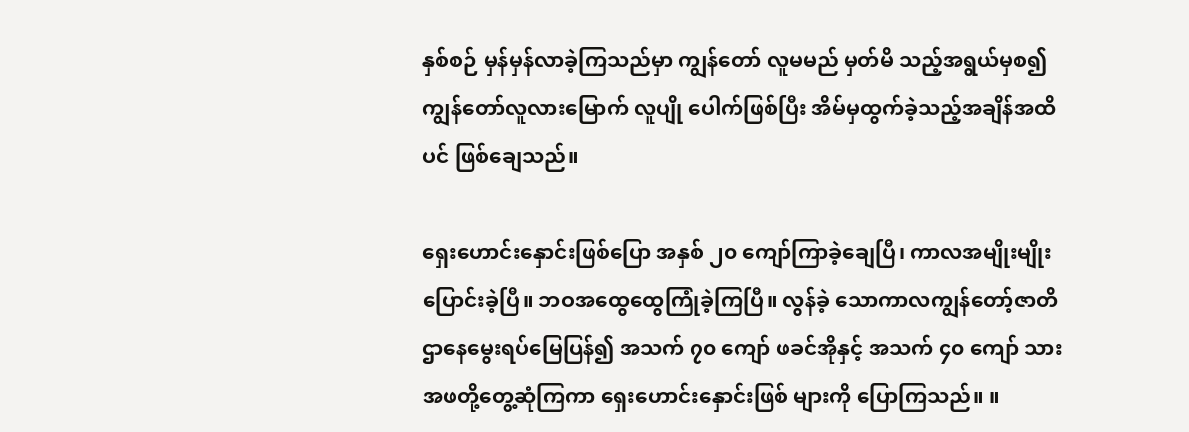နှစ်စဉ် မှန်မှန်လာခဲ့ကြသည်မှာ ကျွန်တော် လူမမည် မှတ်မိ သည့်အရွယ်မှစ၍ ကျွန်တော်လူလားမြောက် လူပျို ပေါက်ဖြစ်ပြီး အိမ်မှထွက်ခဲ့သည့်အချိန်အထိပင် ဖြစ်ချေသည်။

ရှေးဟောင်းနှောင်းဖြစ်ပြော အနှစ် ၂၀ ကျော်ကြာခဲ့ချေပြီ၊ ကာလအမျိုးမျိုး ပြောင်းခဲ့ပြီ။ ဘဝအထွေထွေကြုံခဲ့ကြပြီ။ လွန်ခဲ့ သောကာလကျွန်တော့်ဇာတိဌာနေမွေးရပ်မြေပြန်၍ အသက် ၇၀ ကျော် ဖခင်အိုနှင့် အသက် ၄၀ ကျော် သားအဖတို့တွေ့ဆုံကြကာ ရှေးဟောင်းနှောင်းဖြစ် များကို ပြောကြသည်။ ။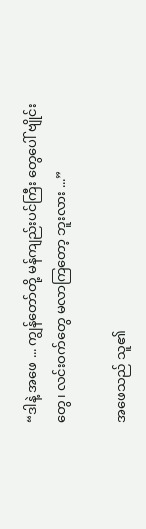“ဒါနဲ့ အဖေ ... ကျွန်တော်တို့ မန်ကျည်းပင်ကြီး တွေပေါ် ဗျိုင်းတွေ၊ လင်းဝက်တွေ မလာကြတော့ ဘူးလား ...”

အဖေသည် သူ၏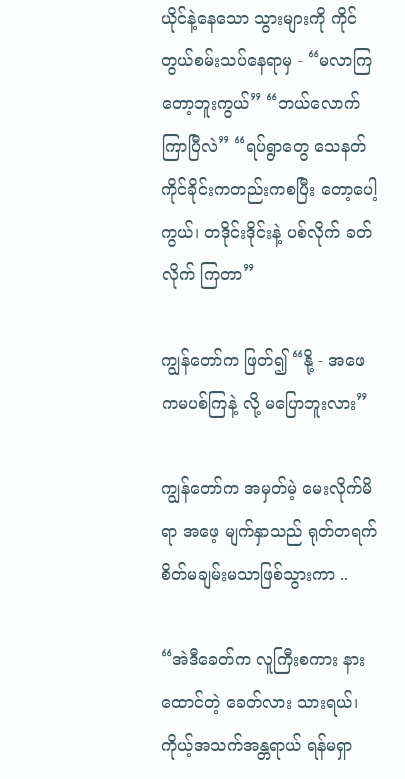ယိုင်နဲ့နေသော သွားများကို ကိုင်တွယ်စမ်းသပ်နေရာမှ - “မလာကြတော့ဘူးကွယ်” “ဘယ်လောက် ကြာပြီလဲ” “ရပ်ရွာတွေ သေနတ်ကိုင်ခိုင်းကတည်းကစပြီး တော့ပေါ့ကွယ်၊ တဒိုင်းဒိုင်းနဲ့ ပစ်လိုက် ခတ်လိုက် ကြတာ”

ကျွန်တော်က ဖြတ်၍ “နို့ - အဖေကမပစ်ကြနဲ့ လို့ မပြောဘူးလား”

ကျွန်တော်က အမှတ်မဲ့ မေးလိုက်မိရာ အဖေ့ မျက်နှာသည် ရုတ်တရက် စိတ်မချမ်းမသာဖြစ်သွားကာ ..

“အဲဒီခေတ်က လူကြီးစကား နားထောင်တဲ့ ခေတ်လား သားရယ်၊ ကိုယ့်အသက်အန္တရာယ် ရန်မရှာ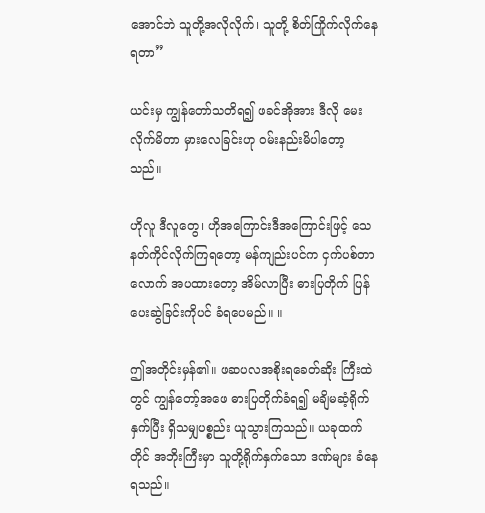အောင်ဘဲ သူတို့အလိုလိုက်၊ သူတို့ စိတ်ကြိုက်လိုက်နေရတာ”

ယင်းမှ ကျွန်တော်သတိရ၍ ဖခင်အိုအား ဒီလို မေးလိုက်မိတာ မှားလေခြင်းဟု ဝမ်းနည်းမိပါတော့ သည်။

ဟိုလူ ဒီလူတွေ၊ ဟိုအကြောင်းဒီအကြောင်းဖြင့် သေနတ်ကိုင်လိုက်ကြရတော့ မန်ကျည်းပင်က ငှက်ပစ်တာလောက် အပထားတော့ အိမ်လာပြီး ဓားပြတိုက် ပြန်ပေးဆွဲခြင်းကိုပင် ခံရပေမည်။ ။

ဤအတိုင်းမှန်၏။ ဖဆပလအစိုးရခေတ်ဆိုး ကြီးထဲတွင် ကျွန်တော့်အဖေ ဓားပြတိုက်ခံရ၍ မချိမဆံ့ရိုက်နှက်ပြီး ရှိသမျှပစ္စည်း ယူသွားကြသည်။ ယခုထက်တိုင် အဘိုးကြီးမှာ သူတို့ရိုက်နှက်သော ဒဏ်များ ခံနေရသည်။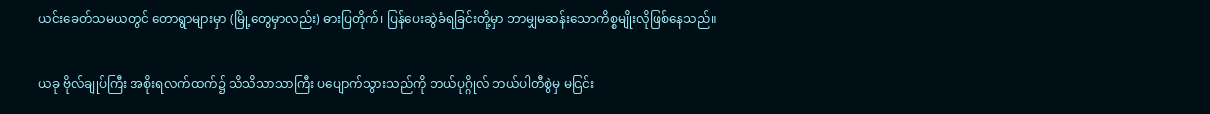ယင်းခေတ်သမယတွင် တောရွာများမှာ (မြို့တွေမှာလည်း) ဓားပြတိုက်၊ ပြန်ပေးဆွဲခံရခြင်းတို့မှာ ဘာမျှမဆန်းသောကိစ္စမျိုးလိုဖြစ်နေသည်။

ယခု ဗိုလ်ချုပ်ကြီး အစိုးရလက်ထက်၌ သိသိသာသာကြီး ပပျောက်သွားသည်ကို ဘယ်ပုဂ္ဂိုလ် ဘယ်ပါတီစွဲမှ မငြင်း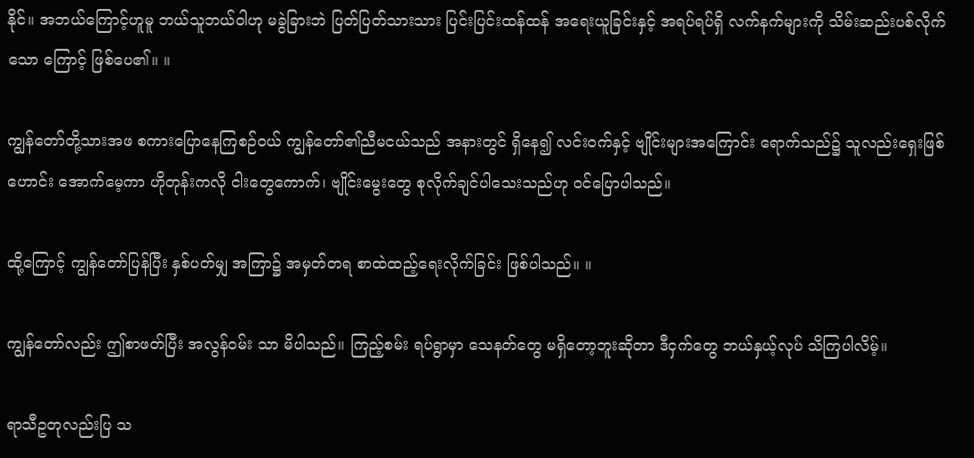နိုင်။ အဘယ်ကြောင့်ဟူမူ ဘယ်သူဘယ်ဝါဟု မခွဲခြားဘဲ ပြတ်ပြတ်သားသား ပြင်းပြင်းထန်ထန် အရေးယူခြင်းနှင့် အရပ်ရပ်ရှိ လက်နက်များကို သိမ်းဆည်းပစ်လိုက်သော ကြောင့် ဖြစ်ပေ၏။ ။

ကျွန်တော်တို့သားအဖ စကားပြောနေကြစဉ်ဝယ် ကျွန်တော်၏ညီမငယ်သည် အနားတွင် ရှိနေ၍ လင်းဝက်နှင့် ဗျိုင်းများအကြောင်း ရောက်သည်၌ သူလည်းရှေးဖြစ်ဟောင်း အောက်မေ့ကာ ဟိုတုန်းကလို ငါးတွေကောက်၊ ဗျိုင်းမွေးတွေ စုလိုက်ချင်ပါသေးသည်ဟု ဝင်ပြောပါသည်။

ထို့ကြောင့် ကျွန်တော်ပြန်ပြီး နှစ်ပတ်မျှ အကြာ၌ အမှတ်တရ စာထဲထည့်ရေးလိုက်ခြင်း ဖြစ်ပါသည်။ ။

ကျွန်တော်လည်း ဤစာဖတ်ပြီး အလွန်ဝမ်း သာ မိပါသည်။ ကြည့်စမ်း ရပ်ရွာမှာ သေနတ်တွေ မရှိတော့ဘူးဆိုတာ ဒီငှက်တွေ ဘယ်နှယ့်လုပ် သိကြပါလိမ့်။

ရာသီဥတုလည်းပြ သ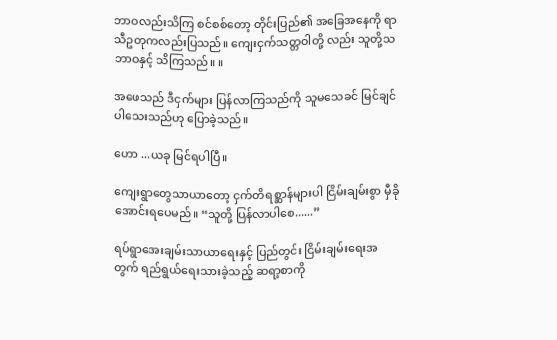ဘာဝလည်းသိကြ စင်စစ်တော့ တိုင်းပြည်၏ အခြေအနေကို ရာသီဥတုကလည်းပြသည်။ ကျေးငှက်သတ္တဝါတို့ လည်း သူတို့သဘာဝနှင့် သိကြသည်။ ။

အဖေသည် ဒီငှက်များ ပြန်လာကြသည်ကို သူမသေခင် မြင်ချင်ပါသေးသည်ဟု ပြောခဲ့သည်။

ဟော ...ယခု မြင်ရပါပြီ။

ကျေးရွာတွေသာယာတော့ ငှက်တိရစ္ဆာန်များပါ ငြိမ်းချမ်းစွာ မှီခိုအောင်းရပေမည်။ “သူတို့ ပြန်လာပါစေ......”

ရပ်ရွာအေးချမ်းသာယာရေးနှင့် ပြည်တွင်း ငြိမ်းချမ်းရေးအတွက် ရည်ရွယ်ရေးသားခဲ့သည့် ဆရာ့စာကို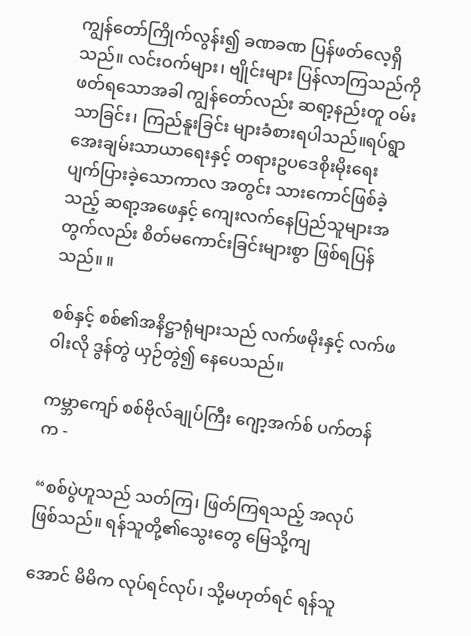ကျွန်တော်ကြိုက်လွန်း၍ ခဏခဏ ပြန်ဖတ်လေ့ရှိသည်။ လင်းဝက်များ၊ ဗျိုင်းများ ပြန်လာကြသည်ကို ဖတ်ရသောအခါ ကျွန်တော်လည်း ဆရာ့နည်းတူ ဝမ်းသာခြင်း၊ ကြည်နူးခြင်း များခံစားရပါသည်။ရပ်ရွာအေးချမ်းသာယာရေးနှင့် တရားဥပဒေစိုးမိုးရေး ပျက်ပြားခဲ့သောကာလ အတွင်း သားကောင်ဖြစ်ခဲ့သည့် ဆရာ့အဖေနှင့် ကျေးလက်နေပြည်သူများအတွက်လည်း စိတ်မကောင်းခြင်းများစွာ ဖြစ်ရပြန်သည်။ ။

စစ်နှင့် စစ်၏အနိဋ္ဌာရုံများသည် လက်ဖမိုးနှင့် လက်ဖဝါးလို ဒွန်တွဲ ယှဉ်တွဲ၍ နေပေသည်။

ကမ္ဘာကျော် စစ်ဗိုလ်ချုပ်ကြီး ဂျော့အက်စ် ပက်တန်က -

“စစ်ပွဲဟူသည် သတ်ကြ၊ ဖြတ်ကြရသည့် အလုပ် ဖြစ်သည်။ ရန်သူတို့၏သွေးတွေ မြေသို့ကျ

အောင် မိမိက လုပ်ရင်လုပ်၊ သို့မဟုတ်ရင် ရန်သူ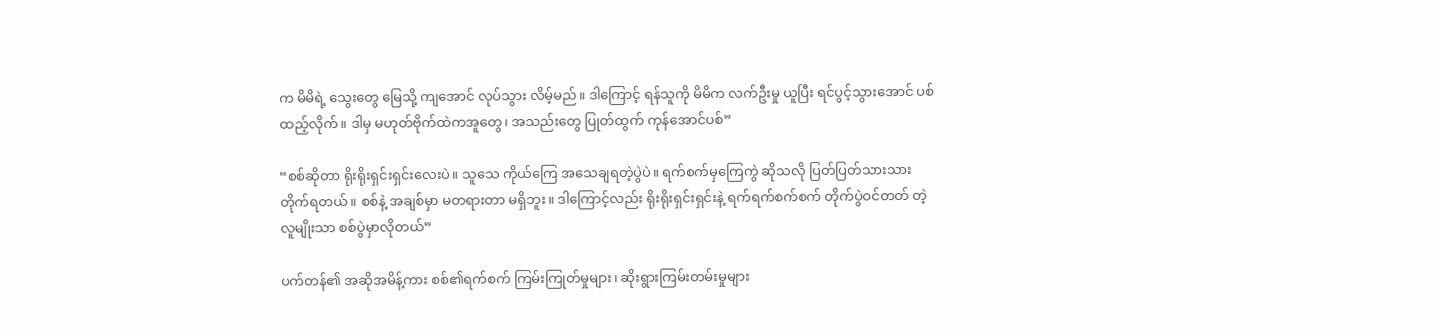က မိမိရဲ့ သွေးတွေ မြေသို့ ကျအောင် လုပ်သွား လိမ့်မည်။ ဒါကြောင့် ရန်သူကို မိမိက လက်ဦးမှု ယူပြီး ရင်ပွင့်သွားအောင် ပစ်ထည့်လိုက်။ ဒါမှ မဟုတ်ဗိုက်ထဲကအူတွေ၊ အသည်းတွေ ပြုတ်ထွက် ကုန်အောင်ပစ်”

“စစ်ဆိုတာ ရိုးရိုးရှင်းရှင်းလေးပဲ။ သူသေ ကိုယ်ကြေ အသေချရတဲ့ပွဲပဲ။ ရက်စက်မှကြေကွဲ ဆိုသလို ပြတ်ပြတ်သားသားတိုက်ရတယ်။ စစ်နဲ့ အချစ်မှာ မတရားတာ မရှိဘူး။ ဒါကြောင့်လည်း ရိုးရိုးရှင်းရှင်းနဲ့ ရက်ရက်စက်စက် တိုက်ပွဲဝင်တတ် တဲ့လူမျိုးသာ စစ်ပွဲမှာလိုတယ်”

ပက်တန်၏ အဆိုအမိန့်ကား စစ်၏ရက်စက် ကြမ်းကြုတ်မှုများ၊ ဆိုးရွားကြမ်းတမ်းမှုများ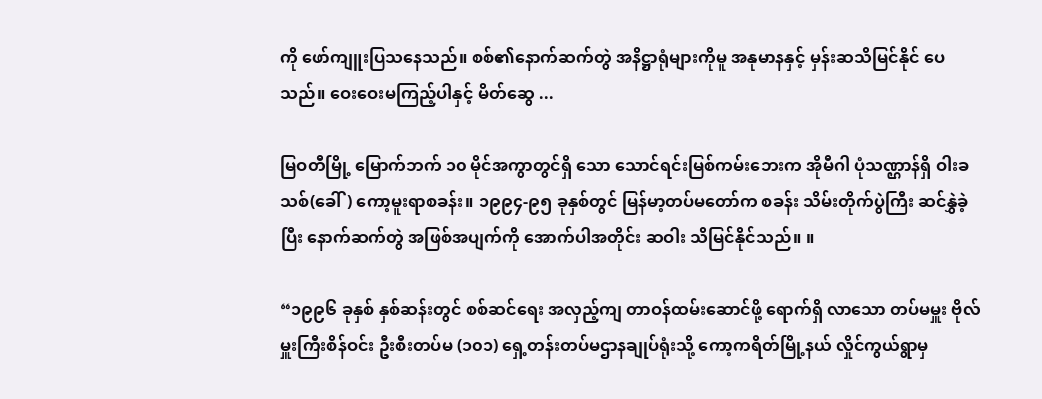ကို ဖော်ကျူးပြသနေသည်။ စစ်၏နောက်ဆက်တွဲ အနိဋ္ဌာရုံများကိုမူ အနုမာနနှင့် မှန်းဆသိမြင်နိုင် ပေသည်။ ဝေးဝေးမကြည့်ပါနှင့် မိတ်ဆွေ ...

မြဝတီမြို့ မြောက်ဘက် ၁၀ မိုင်အကွာတွင်ရှိ သော သောင်ရင်းမြစ်ကမ်းဘေးက အိုမီဂါ ပုံသဏ္ဌာန်ရှိ ဝါးခသစ်(ခေါ်) ကော့မူးရာစခန်း။ ၁၉၉၄-၉၅ ခုနှစ်တွင် မြန်မာ့တပ်မတော်က စခန်း သိမ်းတိုက်ပွဲကြီး ဆင်နွှဲခဲ့ပြီး နောက်ဆက်တွဲ အဖြစ်အပျက်ကို အောက်ပါအတိုင်း ဆဝါး သိမြင်နိုင်သည်။ ။

“၁၉၉၆ ခုနှစ် နှစ်ဆန်းတွင် စစ်ဆင်ရေး အလှည့်ကျ တာဝန်ထမ်းဆောင်ဖို့ ရောက်ရှိ လာသော တပ်မမှူး ဗိုလ်မှူးကြီးစိန်ဝင်း ဦးစီးတပ်မ (၁၀၁) ရှေ့တန်းတပ်မဌာနချုပ်ရုံးသို့ ကော့ကရိတ်မြို့နယ် လှိုင်ကွယ်ရွာမှ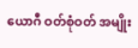ယောဂီ ဝတ်စုံဝတ် အမျိုး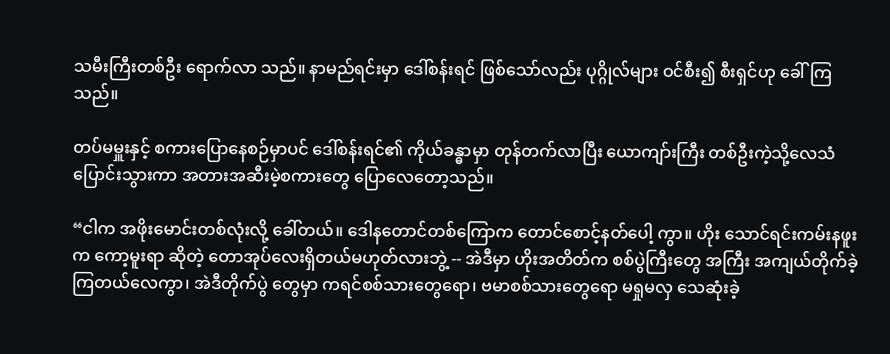သမီးကြီးတစ်ဦး ရောက်လာ သည်။ နာမည်ရင်းမှာ ဒေါ်စန်းရင် ဖြစ်သော်လည်း ပုဂ္ဂိုလ်များ ဝင်စီး၍ စီးရှင်ဟု ခေါ်ကြသည်။

တပ်မမှူးနှင့် စကားပြောနေစဉ်မှာပင် ဒေါ်စန်းရင်၏ ကိုယ်ခန္ဓာမှာ တုန်တက်လာပြီး ယောကျာ်းကြီး တစ်ဦးကဲ့သို့လေသံပြောင်းသွားကာ အတားအဆီးမဲ့စကားတွေ ပြောလေတော့သည်။

“ငါက အဖိုးမောင်းတစ်လုံးလို့ ခေါ်တယ်။ ဒေါနတောင်တစ်ကြောက တောင်စောင့်နတ်ပေါ့ ကွာ။ ဟိုး သောင်ရင်းကမ်းနဖူးက ကော့မူးရာ ဆိုတဲ့ တောအုပ်လေးရှိတယ်မဟုတ်လားဘွဲ့ -- အဲဒီမှာ ဟိုးအတိတ်က စစ်ပွဲကြီးတွေ အကြီး အကျယ်တိုက်ခဲ့ကြတယ်လေကွာ၊ အဲဒီတိုက်ပွဲ တွေမှာ ကရင်စစ်သားတွေရော၊ ဗမာစစ်သားတွေရော မရှုမလှ သေဆုံးခဲ့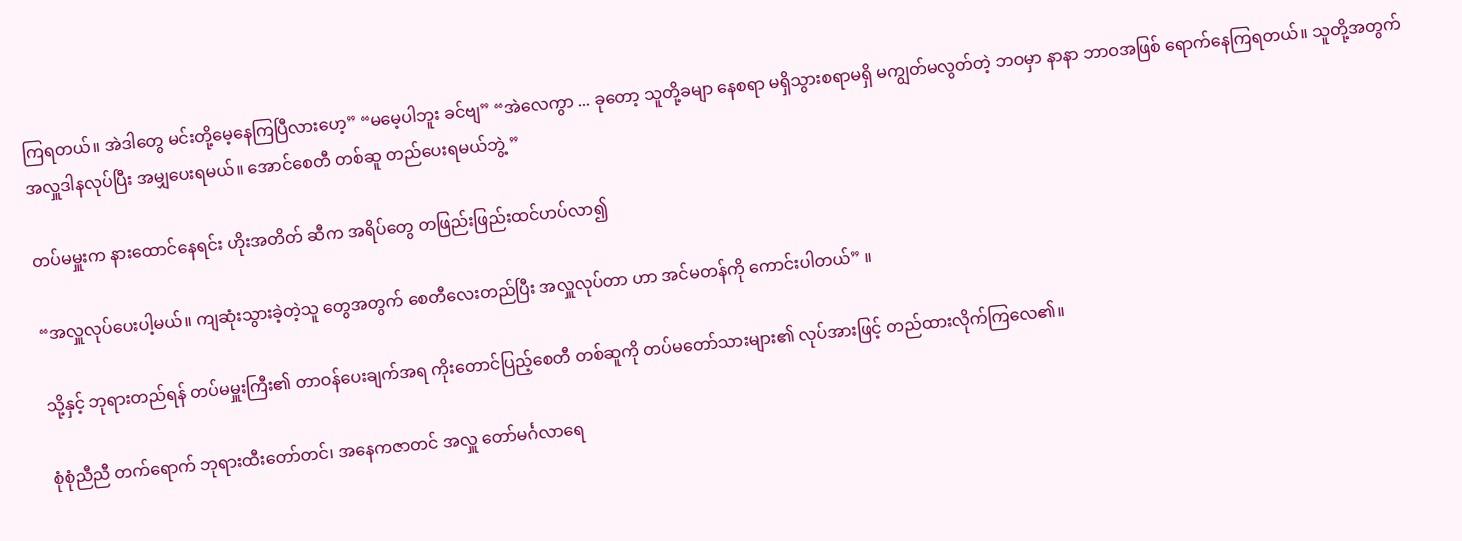ကြရတယ်။ အဲဒါတွေ မင်းတို့မေ့နေကြပြီလားဟေ့” “မမေ့ပါဘူး ခင်ဗျ” “အဲလေကွာ ... ခုတော့ သူတို့ခမျာ နေစရာ မရှိသွားစရာမရှိ မကျွတ်မလွတ်တဲ့ ဘဝမှာ နာနာ ဘာဝအဖြစ် ရောက်နေကြရတယ်။ သူတို့အတွက် အလှူဒါနလုပ်ပြီး အမျှပေးရမယ်။ အောင်စေတီ တစ်ဆူ တည်ပေးရမယ်ဘွဲ့ ”

တပ်မမှူးက နားထောင်နေရင်း ဟိုးအတိတ် ဆီက အရိပ်တွေ တဖြည်းဖြည်းထင်ဟပ်လာ၍

“အလှူလုပ်ပေးပါ့မယ်။ ကျဆုံးသွားခဲ့တဲ့သူ တွေအတွက် စေတီလေးတည်ပြီး အလှူလုပ်တာ ဟာ အင်မတန်ကို ကောင်းပါတယ်” ။

သို့နှင့် ဘုရားတည်ရန် တပ်မမှူးကြီး၏ တာဝန်ပေးချက်အရ ကိုးတောင်ပြည့်စေတီ တစ်ဆူကို တပ်မတော်သားများ၏ လုပ်အားဖြင့် တည်ထားလိုက်ကြလေ၏။

စုံစုံညီညီ တက်ရောက် ဘုရားထီးတော်တင်၊ အနေကဇာတင် အလှူ တော်မင်္ဂလာရေ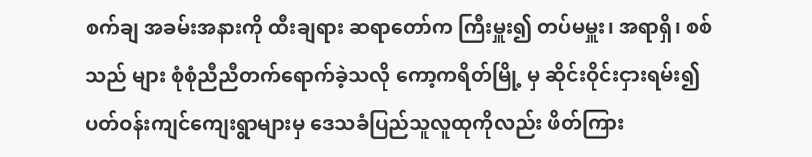စက်ချ အခမ်းအနားကို ထီးချရား ဆရာတော်က ကြီးမှူး၍ တပ်မမှူး၊ အရာရှိ၊ စစ်သည် များ စုံစုံညီညီတက်ရောက်ခဲ့သလို ကော့ကရိတ်မြို့ မှ ဆိုင်းဝိုင်းငှားရမ်း၍ ပတ်ဝန်းကျင်ကျေးရွာများမှ ဒေသခံပြည်သူလူထုကိုလည်း ဖိတ်ကြား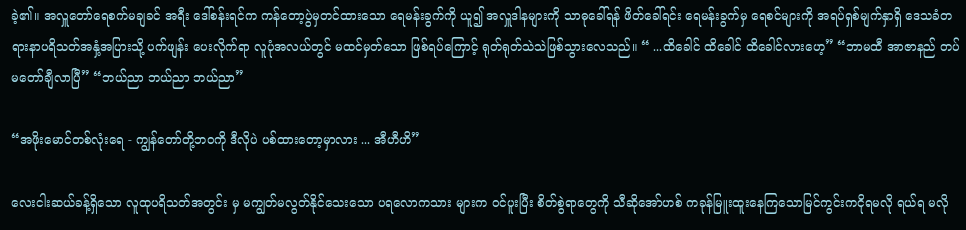ခဲ့၏။ အလှူတော်ရေစက်မချခင် အရီး ဒေါ်စန်းရင်က ကန်တော့ပွဲမှတင်ထားသော ရေမန်းခွက်ကို ယူ၍ အလှူဒါနများကို သာဓုခေါ်ရန် ဖိတ်ခေါ်ရင်း ရေမန်းခွက်မှ ရေစင်များကို အရပ်ရှစ်မျက်နှာရှိ ဒေသခံတရားနာပရိသတ်အနှံ့အပြားသို့ ပက်ဖျန်း ပေးလိုက်ရာ လူပုံအလယ်တွင် မထင်မှတ်သော ဖြစ်ရပ်ကြောင့် ရုတ်ရုတ်သဲသဲဖြစ်သွားလေသည်။ “ ...ထိခေါင် ထိခေါင် ထိခေါင်လားဟေ့” “ဘာမထီ အာဇာနည် တပ်မတော်ချီလာပြီ” “ဘယ်ညာ ဘယ်ညာ ဘယ်ညာ”

“အဖိုးမောင်တစ်လုံးရေ - ကျွန်တော်တို့ဘဝကို ဒီလိုပဲ ပစ်ထားတော့မှာလား ... အီဟီဟိ”

လေးငါးဆယ်ခန့်ရှိသော လူထုပရိသတ်အတွင်း မှ မကျွတ်မလွတ်နိုင်သေးသော ပရလောကသား များက ဝင်ပူးပြီး စိတ်စွဲရာတွေကို သီဆိုအော်ဟစ် ကခုန်မြူးထူးနေကြသောမြင်ကွင်းကငိုရမလို ရယ်ရ မလို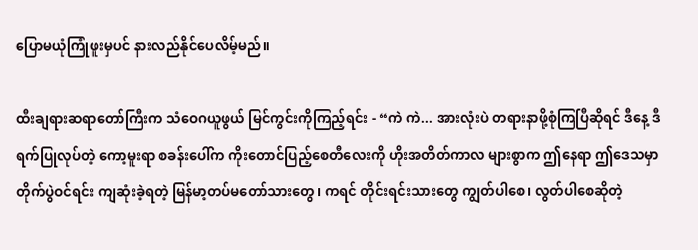ပြောမယုံကြုံဖူးမှပင် နားလည်နိုင်ပေလိမ့်မည်။

ထီးချရားဆရာတော်ကြီးက သံဝေဂယူဖွယ် မြင်ကွင်းကိုကြည့်ရင်း - “ကဲ ကဲ... အားလုံးပဲ တရားနာဖို့စုံကြပြီဆိုရင် ဒီနေ့ ဒီရက်ပြုလုပ်တဲ့ ကော့မူးရာ စခန်းပေါ်က ကိုးတောင်ပြည့်စေတီလေးကို ဟိုးအတိတ်ကာလ များစွာက ဤနေရာ ဤဒေသမှာ တိုက်ပွဲဝင်ရင်း ကျဆုံးခဲ့ရတဲ့ မြန်မာ့တပ်မတော်သားတွေ၊ ကရင် တိုင်းရင်းသားတွေ ကျွတ်ပါစေ၊ လွတ်ပါစေဆိုတဲ့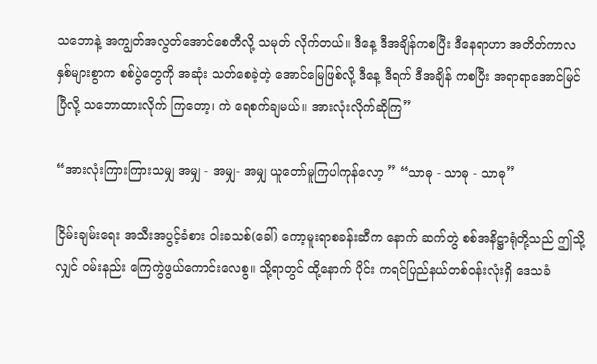သဘောနဲ့ အကျွတ်အလွတ်အောင်စေတီလို့ သမုတ် လိုက်တယ်။ ဒီနေ့ ဒီအချိန်ကစပြီး ဒီနေရာဟာ အတိတ်ကာလ နှစ်များစွာက စစ်ပွဲတွေကို အဆုံး သတ်စေခဲ့တဲ့ အောင်မြေဖြစ်လို့ ဒီနေ့ ဒီရက် ဒီအချိန် ကစပြီး အရာရာအောင်မြင်ပြီလို့ သဘောထားလိုက် ကြတော့၊ ကဲ ရေစက်ချမယ်။ အားလုံးလိုက်ဆိုကြ”

“အားလုံးကြားကြားသမျှ အမျှ - အမျှ- အမျှ ယူတော်မူကြပါကုန်လော့ ” “သာဓု - သာဓု - သာဓု”

ငြိမ်းချမ်းရေး အသီးအပွင့်ခံစား ဝါးခသစ်(ခေါ်) ကော့မူးရာစခန်းဆီက နောက် ဆက်တွဲ စစ်အနိဋ္ဌာရုံတို့သည် ဤသို့လျှင် ဝမ်းနည်း ကြေကွဲဖွယ်ကောင်းလေစွ။ သို့ရာတွင် ထို့နောက် ပိုင်း ကရင်ပြည်နယ်တစ်ဝန်းလုံးရှိ ဒေသခံ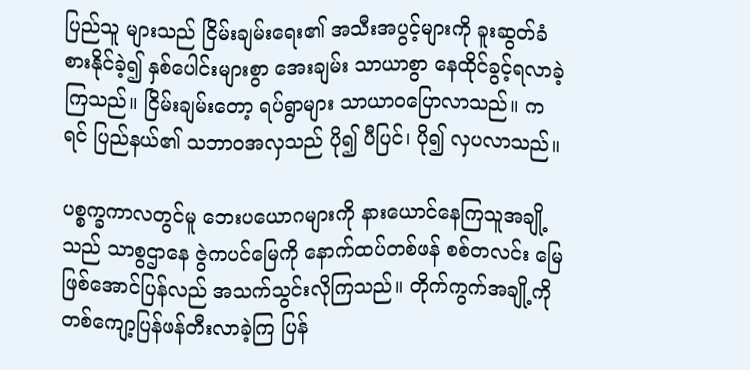ပြည်သူ များသည် ငြိမ်းချမ်းရေး၏ အသီးအပွင့်များကို ခူးဆွတ်ခံစားနိုင်ခဲ့၍ နှစ်ပေါင်းများစွာ အေးချမ်း သာယာစွာ နေထိုင်ခွင့်ရလာခဲ့ကြသည်။ ငြိမ်းချမ်းတော့ ရပ်ရွာများ သာယာဝပြောလာသည်။ ကရင် ပြည်နယ်၏ သဘာဝအလှသည် ပို၍ ပီပြင်၊ ပို၍ လှပလာသည်။

ပစ္စက္ခကာလတွင်မူ ဘေးပယောဂများကို နားယောင်နေကြသူအချို့သည် သာစွဌာနေ ဇွဲကပင်မြေကို နောက်ထပ်တစ်ဖန် စစ်တလင်း မြေဖြစ်အောင်ပြန်လည် အသက်သွင်းလိုကြသည်။ တိုက်ကွက်အချို့ကို တစ်ကျော့ပြန်ဖန်တီးလာခဲ့ကြ ပြန်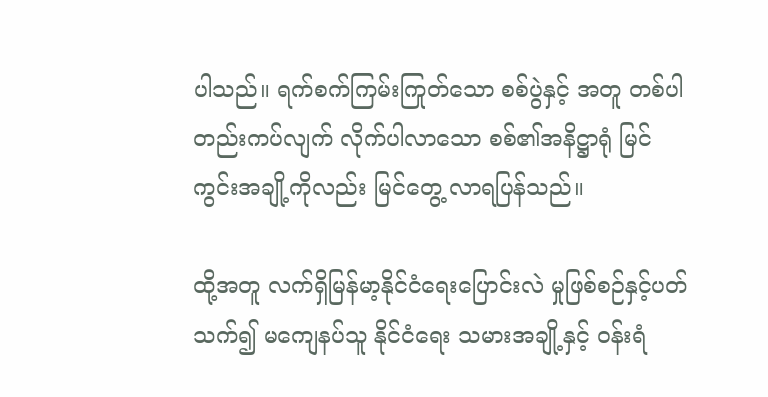ပါသည်။ ရက်စက်ကြမ်းကြုတ်သော စစ်ပွဲနှင့် အတူ တစ်ပါတည်းကပ်လျက် လိုက်ပါလာသော စစ်၏အနိဋ္ဌာရုံ မြင်ကွင်းအချို့ကိုလည်း မြင်တွေ့ လာရပြန်သည်။

ထို့အတူ လက်ရှိမြန်မာ့နိုင်ငံရေးပြောင်းလဲ မှုဖြစ်စဉ်နှင့်ပတ်သက်၍ မကျေနပ်သူ နိုင်ငံရေး သမားအချို့နှင့် ဝန်းရံ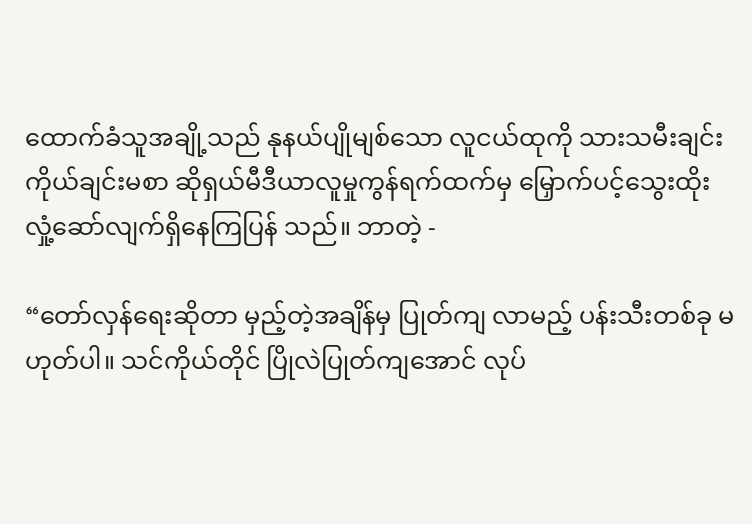ထောက်ခံသူအချို့သည် နုနယ်ပျိုမျစ်သော လူငယ်ထုကို သားသမီးချင်း ကိုယ်ချင်းမစာ ဆိုရှယ်မီဒီယာလူမှုကွန်ရက်ထက်မှ မြှောက်ပင့်သွေးထိုး လှုံ့ဆော်လျက်ရှိနေကြပြန် သည်။ ဘာတဲ့ -

“တော်လှန်ရေးဆိုတာ မှည့်တဲ့အချိန်မှ ပြုတ်ကျ လာမည့် ပန်းသီးတစ်ခု မဟုတ်ပါ။ သင်ကိုယ်တိုင် ပြိုလဲပြုတ်ကျအောင် လုပ်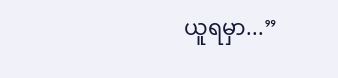ယူရမှာ...”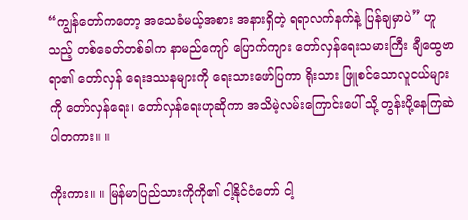“ကျွန်တော်ကတော့ အသေခံမယ့်အစား အနားရှိတဲ့ ရရာလက်နက်နဲ့ ပြန်ချမှာပဲ” ဟူသည့် တစ်ခေတ်တစ်ခါက နာမည်ကျော် ပြောက်ကျား တော်လှန်ရေးသမားကြီး ချီထွေဗာရာ၏ တော်လှန် ရေးဒဿနများကို ရေးသားဖော်ပြကာ ရိုးသား ဖြူစင်သောလူငယ်များကို တော်လှန်ရေး၊ တော်လှန်ရေးဟုဆိုကာ အသိမဲ့လမ်းကြောင်းပေါ် သို့ တွန်းပို့နေကြဆဲပါတကား။ ။

ကိုးကား။ ။ မြန်မာပြည်သားကိုကို၏ ငါ့နိုင်ငံတော် ငါ့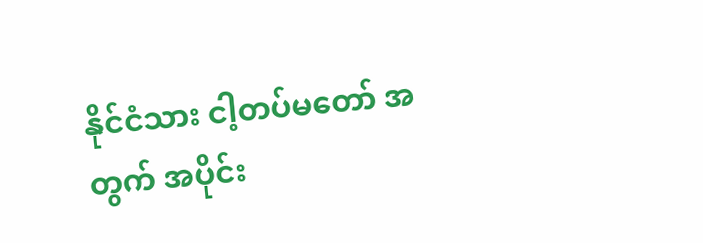နိုင်ငံသား ငါ့တပ်မတော် အတွက် အပိုင်း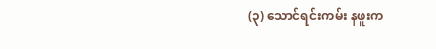(၃) သောင်ရင်းကမ်း နဖူးက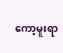ကော့မူးရာ